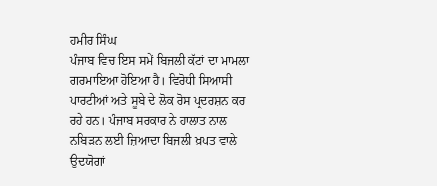ਹਮੀਰ ਸਿੰਘ
ਪੰਜਾਬ ਵਿਚ ਇਸ ਸਮੇਂ ਬਿਜਲੀ ਕੱਟਾਂ ਦਾ ਮਾਮਲਾ ਗਰਮਾਇਆ ਹੋਇਆ ਹੈ। ਵਿਰੋਧੀ ਸਿਆਸੀ ਪਾਰਟੀਆਂ ਅਤੇ ਸੂਬੇ ਦੇ ਲੋਕ ਰੋਸ ਪ੍ਰਦਰਸ਼ਨ ਕਰ ਰਹੇ ਹਨ। ਪੰਜਾਬ ਸਰਕਾਰ ਨੇ ਹਾਲਾਤ ਨਾਲ ਨਬਿੜਨ ਲਈ ਜ਼ਿਆਦਾ ਬਿਜਲੀ ਖ਼ਪਤ ਵਾਲੇ ਉਦਯੋਗਾਂ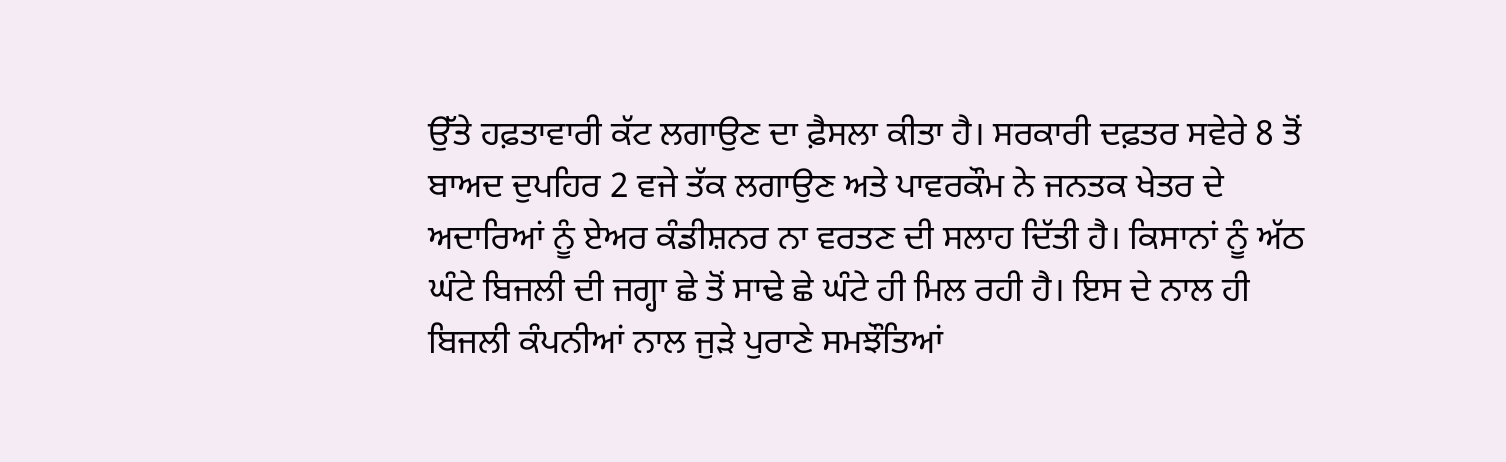ਉੱਤੇ ਹਫ਼ਤਾਵਾਰੀ ਕੱਟ ਲਗਾਉਣ ਦਾ ਫ਼ੈਸਲਾ ਕੀਤਾ ਹੈ। ਸਰਕਾਰੀ ਦਫ਼ਤਰ ਸਵੇਰੇ 8 ਤੋਂ ਬਾਅਦ ਦੁਪਹਿਰ 2 ਵਜੇ ਤੱਕ ਲਗਾਉਣ ਅਤੇ ਪਾਵਰਕੌਮ ਨੇ ਜਨਤਕ ਖੇਤਰ ਦੇ ਅਦਾਰਿਆਂ ਨੂੰ ਏਅਰ ਕੰਡੀਸ਼ਨਰ ਨਾ ਵਰਤਣ ਦੀ ਸਲਾਹ ਦਿੱਤੀ ਹੈ। ਕਿਸਾਨਾਂ ਨੂੰ ਅੱਠ ਘੰਟੇ ਬਿਜਲੀ ਦੀ ਜਗ੍ਹਾ ਛੇ ਤੋਂ ਸਾਢੇ ਛੇ ਘੰਟੇ ਹੀ ਮਿਲ ਰਹੀ ਹੈ। ਇਸ ਦੇ ਨਾਲ ਹੀ ਬਿਜਲੀ ਕੰਪਨੀਆਂ ਨਾਲ ਜੁੜੇ ਪੁਰਾਣੇ ਸਮਝੌਤਿਆਂ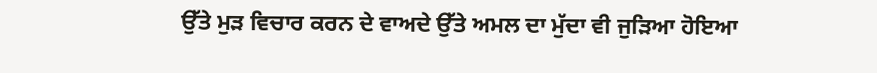ਉੱਤੇ ਮੁੜ ਵਿਚਾਰ ਕਰਨ ਦੇ ਵਾਅਦੇ ਉੱਤੇ ਅਮਲ ਦਾ ਮੁੱਦਾ ਵੀ ਜੁੜਿਆ ਹੋਇਆ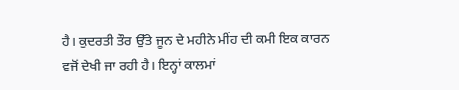ਹੈ। ਕੁਦਰਤੀ ਤੌਰ ਉੱਤੇ ਜੂਨ ਦੇ ਮਹੀਨੇ ਮੀਂਹ ਦੀ ਕਮੀ ਇਕ ਕਾਰਨ ਵਜੋਂ ਦੇਖੀ ਜਾ ਰਹੀ ਹੈ। ਇਨ੍ਹਾਂ ਕਾਲਮਾਂ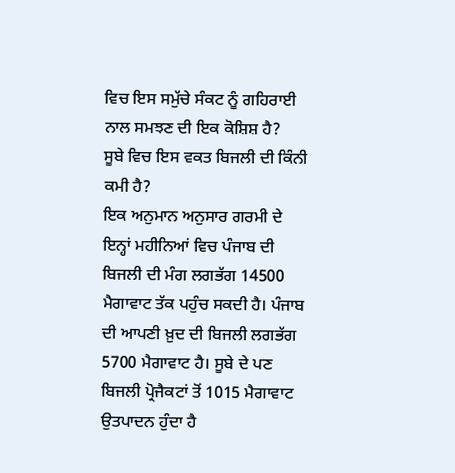ਵਿਚ ਇਸ ਸਮੁੱਚੇ ਸੰਕਟ ਨੂੰ ਗਹਿਰਾਈ ਨਾਲ ਸਮਝਣ ਦੀ ਇਕ ਕੋਸ਼ਿਸ਼ ਹੈ?
ਸੂਬੇ ਵਿਚ ਇਸ ਵਕਤ ਬਿਜਲੀ ਦੀ ਕਿੰਨੀ ਕਮੀ ਹੈ?
ਇਕ ਅਨੁਮਾਨ ਅਨੁਸਾਰ ਗਰਮੀ ਦੇ ਇਨ੍ਹਾਂ ਮਹੀਨਿਆਂ ਵਿਚ ਪੰਜਾਬ ਦੀ ਬਿਜਲੀ ਦੀ ਮੰਗ ਲਗਭੱਗ 14500 ਮੈਗਾਵਾਟ ਤੱਕ ਪਹੁੰਚ ਸਕਦੀ ਹੈ। ਪੰਜਾਬ ਦੀ ਆਪਣੀ ਖ਼ੁਦ ਦੀ ਬਿਜਲੀ ਲਗਭੱਗ 5700 ਮੈਗਾਵਾਟ ਹੈ। ਸੂਬੇ ਦੇ ਪਣ ਬਿਜਲੀ ਪ੍ਰੋਜੈਕਟਾਂ ਤੋਂ 1015 ਮੈਗਾਵਾਟ ਉਤਪਾਦਨ ਹੁੰਦਾ ਹੈ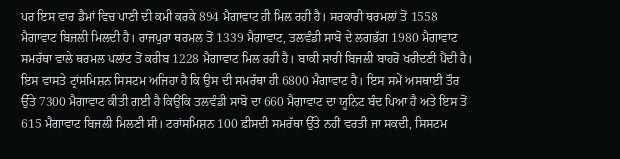ਪਰ ਇਸ ਵਾਰ ਡੈਮਾਂ ਵਿਚ ਪਾਣੀ ਦੀ ਕਮੀ ਕਰਕੇ 894 ਮੈਗਾਵਾਟ ਹੀ ਮਿਲ ਰਹੀ ਹੈ। ਸਰਕਾਰੀ ਥਰਮਲਾਂ ਤੋਂ 1558 ਮੈਗਾਵਾਟ ਬਿਜਲੀ ਮਿਲਦੀ ਹੈ। ਰਾਜਪੁਰਾ ਥਰਮਲ ਤੋਂ 1339 ਮੈਗਾਵਾਟ, ਤਲਵੰਡੀ ਸਾਬੋ ਦੇ ਲਗਭੱਗ 1980 ਮੈਗਾਵਾਟ ਸਮਰੱਥਾ ਵਾਲੇ ਥਰਮਲ ਪਲਾਂਟ ਤੋਂ ਕਰੀਬ 1228 ਮੈਗਾਵਾਟ ਮਿਲ ਰਹੀ ਹੈ। ਬਾਕੀ ਸਾਰੀ ਬਿਜਲੀ ਬਾਹਰੋਂ ਖਰੀਦਣੀ ਪੈਂਦੀ ਹੈ। ਇਸ ਵਾਸਤੇ ਟ੍ਰਾਂਸਮਿਸ਼ਨ ਸਿਸਟਮ ਅਜਿਹਾ ਹੈ ਕਿ ਉਸ ਦੀ ਸਮਰੱਥਾ ਹੀ 6800 ਮੈਗਾਵਾਟ ਹੈ। ਇਸ ਸਮੇਂ ਅਸਥਾਈ ਤੌਰ ਉੱਤੇ 7300 ਮੈਗਾਵਾਟ ਕੀਤੀ ਗਈ ਹੈ ਕਿਉਂਕਿ ਤਲਵੰਡੀ ਸਾਬੋ ਦਾ 660 ਮੈਗਾਵਾਟ ਦਾ ਯੂਨਿਟ ਬੰਦ ਪਿਆ ਹੈ ਅਤੇ ਇਸ ਤੋਂ 615 ਮੈਗਾਵਾਟ ਬਿਜਲੀ ਮਿਲਣੀ ਸੀ। ਟਰਾਂਸਮਿਸ਼ਨ 100 ਫ਼ੀਸਦੀ ਸਮਰੱਥਾ ਉੱਤੇ ਨਹੀਂ ਵਰਤੀ ਜਾ ਸਕਦੀ, ਸਿਸਟਮ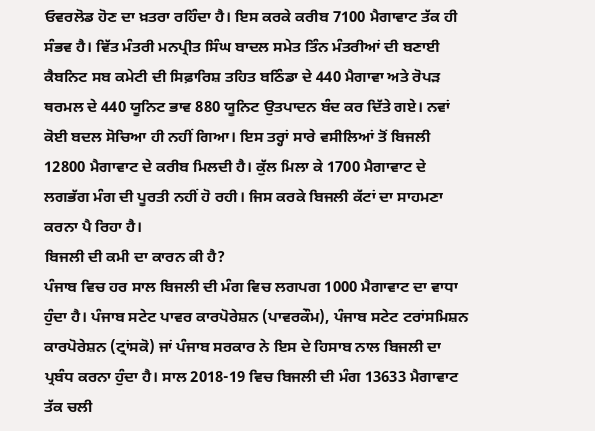ਓਵਰਲੋਡ ਹੋਣ ਦਾ ਖ਼ਤਰਾ ਰਹਿੰਦਾ ਹੈ। ਇਸ ਕਰਕੇ ਕਰੀਬ 7100 ਮੈਗਾਵਾਟ ਤੱਕ ਹੀ ਸੰਭਵ ਹੈ। ਵਿੱਤ ਮੰਤਰੀ ਮਨਪ੍ਰੀਤ ਸਿੰਘ ਬਾਦਲ ਸਮੇਤ ਤਿੰਨ ਮੰਤਰੀਆਂ ਦੀ ਬਣਾਈ ਕੈਬਨਿਟ ਸਬ ਕਮੇਟੀ ਦੀ ਸਿਫ਼ਾਰਿਸ਼ ਤਹਿਤ ਬਠਿੰਡਾ ਦੇ 440 ਮੈਗਾਵਾ ਅਤੇ ਰੋਪੜ ਥਰਮਲ ਦੇ 440 ਯੂਨਿਟ ਭਾਵ 880 ਯੂਨਿਟ ਉਤਪਾਦਨ ਬੰਦ ਕਰ ਦਿੱਤੇ ਗਏ। ਨਵਾਂ ਕੋਈ ਬਦਲ ਸੋਚਿਆ ਹੀ ਨਹੀਂ ਗਿਆ। ਇਸ ਤਰ੍ਹਾਂ ਸਾਰੇ ਵਸੀਲਿਆਂ ਤੋਂ ਬਿਜਲੀ 12800 ਮੈਗਾਵਾਟ ਦੇ ਕਰੀਬ ਮਿਲਦੀ ਹੈ। ਕੁੱਲ ਮਿਲਾ ਕੇ 1700 ਮੈਗਾਵਾਟ ਦੇ ਲਗਭੱਗ ਮੰਗ ਦੀ ਪੂਰਤੀ ਨਹੀਂ ਹੋ ਰਹੀ। ਜਿਸ ਕਰਕੇ ਬਿਜਲੀ ਕੱਟਾਂ ਦਾ ਸਾਹਮਣਾ ਕਰਨਾ ਪੈ ਰਿਹਾ ਹੈ।
ਬਿਜਲੀ ਦੀ ਕਮੀ ਦਾ ਕਾਰਨ ਕੀ ਹੈ?
ਪੰਜਾਬ ਵਿਚ ਹਰ ਸਾਲ ਬਿਜਲੀ ਦੀ ਮੰਗ ਵਿਚ ਲਗਪਗ 1000 ਮੈਗਾਵਾਟ ਦਾ ਵਾਧਾ ਹੁੰਦਾ ਹੈ। ਪੰਜਾਬ ਸਟੇਟ ਪਾਵਰ ਕਾਰਪੋਰੇਸ਼ਨ (ਪਾਵਰਕੌਮ), ਪੰਜਾਬ ਸਟੇਟ ਟਰਾਂਸਮਿਸ਼ਨ ਕਾਰਪੋਰੇਸ਼ਨ (ਟ੍ਰਾਂਸਕੋ) ਜਾਂ ਪੰਜਾਬ ਸਰਕਾਰ ਨੇ ਇਸ ਦੇ ਹਿਸਾਬ ਨਾਲ ਬਿਜਲੀ ਦਾ ਪ੍ਰਬੰਧ ਕਰਨਾ ਹੁੰਦਾ ਹੈ। ਸਾਲ 2018-19 ਵਿਚ ਬਿਜਲੀ ਦੀ ਮੰਗ 13633 ਮੈਗਾਵਾਟ ਤੱਕ ਚਲੀ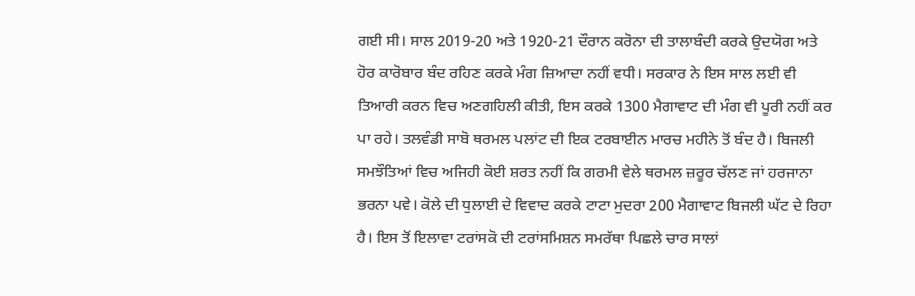ਗਈ ਸੀ। ਸਾਲ 2019-20 ਅਤੇ 1920-21 ਦੌਰਾਨ ਕਰੋਨਾ ਦੀ ਤਾਲਾਬੰਦੀ ਕਰਕੇ ਉਦਯੋਗ ਅਤੇ ਹੋਰ ਕਾਰੋਬਾਰ ਬੰਦ ਰਹਿਣ ਕਰਕੇ ਮੰਗ ਜ਼ਿਆਦਾ ਨਹੀਂ ਵਧੀ। ਸਰਕਾਰ ਨੇ ਇਸ ਸਾਲ ਲਈ ਵੀ ਤਿਆਰੀ ਕਰਨ ਵਿਚ ਅਣਗਹਿਲੀ ਕੀਤੀ, ਇਸ ਕਰਕੇ 1300 ਮੈਗਾਵਾਟ ਦੀ ਮੰਗ ਵੀ ਪੂਰੀ ਨਹੀਂ ਕਰ ਪਾ ਰਹੇ। ਤਲਵੰਡੀ ਸਾਬੋ ਥਰਮਲ ਪਲਾਂਟ ਦੀ ਇਕ ਟਰਬਾਈਨ ਮਾਰਚ ਮਹੀਨੇ ਤੋਂ ਬੰਦ ਹੈ। ਬਿਜਲੀ ਸਮਝੌਤਿਆਂ ਵਿਚ ਅਜਿਹੀ ਕੋਈ ਸ਼ਰਤ ਨਹੀਂ ਕਿ ਗਰਮੀ ਵੇਲੇ ਥਰਮਲ ਜ਼ਰੂਰ ਚੱਲਣ ਜਾਂ ਹਰਜਾਨਾ ਭਰਨਾ ਪਵੇ। ਕੋਲੇ ਦੀ ਧੁਲਾਈ ਦੇ ਵਿਵਾਦ ਕਰਕੇ ਟਾਟਾ ਮੁਦਰਾ 200 ਮੈਗਾਵਾਟ ਬਿਜਲੀ ਘੱਟ ਦੇ ਰਿਹਾ ਹੈ। ਇਸ ਤੋਂ ਇਲਾਵਾ ਟਰਾਂਸਕੋ ਦੀ ਟਰਾਂਸਮਿਸ਼ਨ ਸਮਰੱਥਾ ਪਿਛਲੇ ਚਾਰ ਸਾਲਾਂ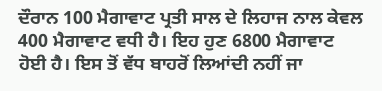ਦੌਰਾਨ 100 ਮੈਗਾਵਾਟ ਪ੍ਰਤੀ ਸਾਲ ਦੇ ਲਿਹਾਜ ਨਾਲ ਕੇਵਲ 400 ਮੈਗਾਵਾਟ ਵਧੀ ਹੈ। ਇਹ ਹੁਣ 6800 ਮੈਗਾਵਾਟ ਹੋਈ ਹੈ। ਇਸ ਤੋਂ ਵੱਧ ਬਾਹਰੋਂ ਲਿਆਂਦੀ ਨਹੀਂ ਜਾ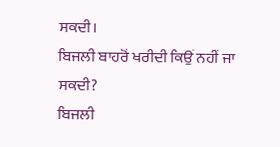ਸਕਦੀ।
ਬਿਜਲੀ ਬਾਹਰੋਂ ਖਰੀਦੀ ਕਿਉਂ ਨਹੀਂ ਜਾ ਸਕਦੀ?
ਬਿਜਲੀ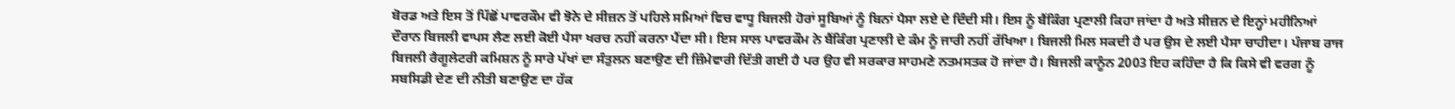ਬੋਰਡ ਅਤੇ ਇਸ ਤੋਂ ਪਿੱਛੋਂ ਪਾਵਰਕੌਮ ਵੀ ਝੋਨੇ ਦੇ ਸੀਜ਼ਨ ਤੋਂ ਪਹਿਲੇ ਸਮਿਆਂ ਵਿਚ ਵਾਧੂ ਬਿਜਲੀ ਹੋਰਾਂ ਸੂਬਿਆਂ ਨੂੰ ਬਿਨਾਂ ਪੈਸਾ ਲਏ ਦੇ ਦਿੰਦੀ ਸੀ। ਇਸ ਨੂੰ ਬੈਂਕਿੰਗ ਪ੍ਰਣਾਲੀ ਕਿਹਾ ਜਾਂਦਾ ਹੈ ਅਤੇ ਸੀਜ਼ਨ ਦੇ ਇਨ੍ਹਾਂ ਮਹੀਨਿਆਂ ਦੌਰਾਨ ਬਿਜਲੀ ਵਾਪਸ ਲੈਣ ਲਈ ਕੋਈ ਪੈਸਾ ਖਰਚ ਨਹੀਂ ਕਰਨਾ ਪੈਂਦਾ ਸੀ। ਇਸ ਸਾਲ ਪਾਵਰਕੌਮ ਨੇ ਬੈਂਕਿੰਗ ਪ੍ਰਣਾਲੀ ਦੇ ਕੰਮ ਨੂੰ ਜਾਰੀ ਨਹੀਂ ਰੱਖਿਆ। ਬਿਜਲੀ ਮਿਲ ਸਕਦੀ ਹੈ ਪਰ ਉਸ ਦੇ ਲਈ ਪੈਸਾ ਚਾਹੀਦਾ। ਪੰਜਾਬ ਰਾਜ ਬਿਜਲੀ ਰੈਗੂਲੇਟਰੀ ਕਮਿਸ਼ਨ ਨੂੰ ਸਾਰੇ ਪੱਖਾਂ ਦਾ ਸੰਤੁਲਨ ਬਣਾਉਣ ਦੀ ਜ਼ਿੰਮੇਵਾਰੀ ਦਿੱਤੀ ਗਈ ਹੈ ਪਰ ਉਹ ਵੀ ਸਰਕਾਰ ਸਾਹਮਣੇ ਨਤਮਸਤਕ ਹੋ ਜਾਂਦਾ ਹੈ। ਬਿਜਲੀ ਕਾਨੂੰਨ 2003 ਇਹ ਕਹਿੰਦਾ ਹੈ ਕਿ ਕਿਸੇ ਵੀ ਵਰਗ ਨੂੰ ਸਬਸਿਡੀ ਦੇਣ ਦੀ ਨੀਤੀ ਬਣਾਉਣ ਦਾ ਹੱਕ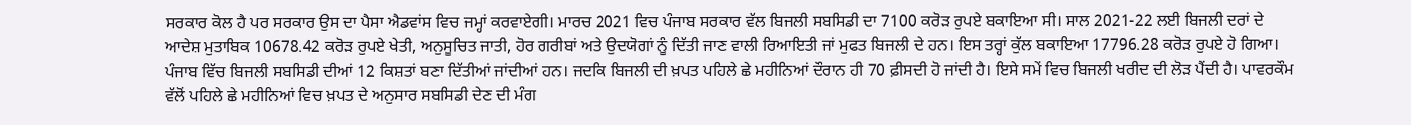ਸਰਕਾਰ ਕੋਲ ਹੈ ਪਰ ਸਰਕਾਰ ਉਸ ਦਾ ਪੈਸਾ ਐਡਵਾਂਸ ਵਿਚ ਜਮ੍ਹਾਂ ਕਰਵਾਏਗੀ। ਮਾਰਚ 2021 ਵਿਚ ਪੰਜਾਬ ਸਰਕਾਰ ਵੱਲ ਬਿਜਲੀ ਸਬਸਿਡੀ ਦਾ 7100 ਕਰੋੜ ਰੁਪਏ ਬਕਾਇਆ ਸੀ। ਸਾਲ 2021-22 ਲਈ ਬਿਜਲੀ ਦਰਾਂ ਦੇ ਆਦੇਸ਼ ਮੁਤਾਬਿਕ 10678.42 ਕਰੋੜ ਰੁਪਏ ਖੇਤੀ, ਅਨੁਸੂਚਿਤ ਜਾਤੀ, ਹੋਰ ਗਰੀਬਾਂ ਅਤੇ ਉਦਯੋਗਾਂ ਨੂੰ ਦਿੱਤੀ ਜਾਣ ਵਾਲੀ ਰਿਆਇਤੀ ਜਾਂ ਮੁਫਤ ਬਿਜਲੀ ਦੇ ਹਨ। ਇਸ ਤਰ੍ਹਾਂ ਕੁੱਲ ਬਕਾਇਆ 17796.28 ਕਰੋੜ ਰੁਪਏ ਹੋ ਗਿਆ। ਪੰਜਾਬ ਵਿੱਚ ਬਿਜਲੀ ਸਬਸਿਡੀ ਦੀਆਂ 12 ਕਿਸ਼ਤਾਂ ਬਣਾ ਦਿੱਤੀਆਂ ਜਾਂਦੀਆਂ ਹਨ। ਜਦਕਿ ਬਿਜਲੀ ਦੀ ਖ਼ਪਤ ਪਹਿਲੇ ਛੇ ਮਹੀਨਿਆਂ ਦੌਰਾਨ ਹੀ 70 ਫ਼ੀਸਦੀ ਹੋ ਜਾਂਦੀ ਹੈ। ਇਸੇ ਸਮੇਂ ਵਿਚ ਬਿਜਲੀ ਖਰੀਦ ਦੀ ਲੋੜ ਪੈਂਦੀ ਹੈ। ਪਾਵਰਕੌਮ ਵੱਲੋਂ ਪਹਿਲੇ ਛੇ ਮਹੀਨਿਆਂ ਵਿਚ ਖ਼ਪਤ ਦੇ ਅਨੁਸਾਰ ਸਬਸਿਡੀ ਦੇਣ ਦੀ ਮੰਗ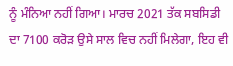ਨੂੰ ਮੰਨਿਆ ਨਹੀਂ ਗਿਆ। ਮਾਰਚ 2021 ਤੱਕ ਸਬਸਿਡੀ ਦਾ 7100 ਕਰੋੜ ਉਸੇ ਸਾਲ ਵਿਚ ਨਹੀਂ ਮਿਲੇਗਾ, ਇਹ ਵੀ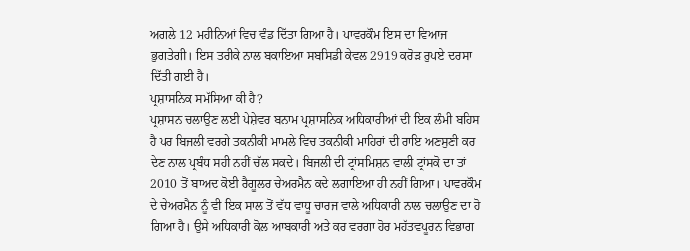ਅਗਲੇ 12 ਮਹੀਨਿਆਂ ਵਿਚ ਵੰਡ ਦਿੱਤਾ ਗਿਆ ਹੈ। ਪਾਵਰਕੌਮ ਇਸ ਦਾ ਵਿਆਜ ਭੁਗਤੇਗੀ। ਇਸ ਤਰੀਕੇ ਨਾਲ ਬਕਾਇਆ ਸਬਸਿਡੀ ਕੇਵਲ 2919 ਕਰੋੜ ਰੁਪਏ ਦਰਸਾ ਦਿੱਤੀ ਗਈ ਹੈ।
ਪ੍ਰਸ਼ਾਸਨਿਕ ਸਮੱਸਿਆ ਕੀ ਹੈ?
ਪ੍ਰਸ਼ਾਸਨ ਚਲਾਉਣ ਲਈ ਪੇਸ਼ੇਵਰ ਬਨਾਮ ਪ੍ਰਸ਼ਾਸਨਿਕ ਅਧਿਕਾਰੀਆਂ ਦੀ ਇਕ ਲੰਮੀ ਬਹਿਸ ਹੈ ਪਰ ਬਿਜਲੀ ਵਰਗੇ ਤਕਨੀਕੀ ਮਾਮਲੇ ਵਿਚ ਤਕਨੀਕੀ ਮਾਹਿਰਾਂ ਦੀ ਰਾਇ ਅਣਸੁਣੀ ਕਰ ਦੇਣ ਨਾਲ ਪ੍ਰਬੰਧ ਸਹੀ ਨਹੀਂ ਚੱਲ ਸਕਦੇ। ਬਿਜਲੀ ਦੀ ਟ੍ਰਾਂਸਮਿਸ਼ਨ ਵਾਲੀ ਟ੍ਰਾਂਸਕੋ ਦਾ ਤਾਂ 2010 ਤੋਂ ਬਾਅਦ ਕੋਈ ਰੈਗੂਲਰ ਚੇਅਰਮੈਨ ਕਦੇ ਲਗਾਇਆ ਹੀ ਨਹੀਂ ਗਿਆ। ਪਾਵਰਕੌਮ ਦੇ ਚੇਅਰਮੈਨ ਨੂੰ ਵੀ ਇਕ ਸਾਲ ਤੋਂ ਵੱਧ ਵਾਧੂ ਚਾਰਜ ਵਾਲੇ ਅਧਿਕਾਰੀ ਨਾਲ ਚਲਾਉਣ ਦਾ ਹੋ ਗਿਆ ਹੈ। ਉਸੇ ਅਧਿਕਾਰੀ ਕੋਲ ਆਬਕਾਰੀ ਅਤੇ ਕਰ ਵਰਗਾ ਹੋਰ ਮਹੱਤਵਪੂਰਨ ਵਿਭਾਗ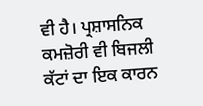ਵੀ ਹੈ। ਪ੍ਰਸ਼ਾਸਨਿਕ ਕਮਜ਼ੋਰੀ ਵੀ ਬਿਜਲੀ ਕੱਟਾਂ ਦਾ ਇਕ ਕਾਰਨ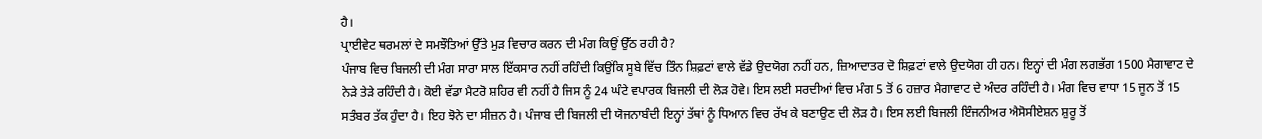ਹੈ।
ਪ੍ਰਾਈਵੇਟ ਥਰਮਲਾਂ ਦੇ ਸਮਝੌਤਿਆਂ ਉੱਤੇ ਮੁੜ ਵਿਚਾਰ ਕਰਨ ਦੀ ਮੰਗ ਕਿਉਂ ਉੱਠ ਰਹੀ ਹੈ?
ਪੰਜਾਬ ਵਿਚ ਬਿਜਲੀ ਦੀ ਮੰਗ ਸਾਰਾ ਸਾਲ ਇੱਕਸਾਰ ਨਹੀਂ ਰਹਿੰਦੀ ਕਿਉਂਕਿ ਸੂਬੇ ਵਿੱਚ ਤਿੰਨ ਸ਼ਿਫ਼ਟਾਂ ਵਾਲੇ ਵੱਡੇ ਉਦਯੋਗ ਨਹੀਂ ਹਨ, ਜ਼ਿਆਦਾਤਰ ਦੋ ਸ਼ਿਫ਼ਟਾਂ ਵਾਲੇ ਉਦਯੋਗ ਹੀ ਹਨ। ਇਨ੍ਹਾਂ ਦੀ ਮੰਗ ਲਗਭੱਗ 1500 ਮੈਗਾਵਾਟ ਦੇ ਨੇੜੇ ਤੇੜੇ ਰਹਿੰਦੀ ਹੈ। ਕੋਈ ਵੱਡਾ ਮੈਟਰੋ ਸ਼ਹਿਰ ਵੀ ਨਹੀਂ ਹੈ ਜਿਸ ਨੂੰ 24 ਘੰਟੇ ਵਪਾਰਕ ਬਿਜਲੀ ਦੀ ਲੋੜ ਹੋਵੇ। ਇਸ ਲਈ ਸਰਦੀਆਂ ਵਿਚ ਮੰਗ 5 ਤੋਂ 6 ਹਜ਼ਾਰ ਮੈਗਾਵਾਟ ਦੇ ਅੰਦਰ ਰਹਿੰਦੀ ਹੈ। ਮੰਗ ਵਿਚ ਵਾਧਾ 15 ਜੂਨ ਤੋਂ 15 ਸਤੰਬਰ ਤੱਕ ਹੁੰਦਾ ਹੈ। ਇਹ ਝੋਨੇ ਦਾ ਸੀਜ਼ਨ ਹੈ। ਪੰਜਾਬ ਦੀ ਬਿਜਲੀ ਦੀ ਯੋਜਨਾਬੰਦੀ ਇਨ੍ਹਾਂ ਤੱਥਾਂ ਨੂੰ ਧਿਆਨ ਵਿਚ ਰੱਖ ਕੇ ਬਣਾਉਣ ਦੀ ਲੋੜ ਹੈ। ਇਸ ਲਈ ਬਿਜਲੀ ਇੰਜਨੀਅਰ ਐਸੋਸੀਏਸ਼ਨ ਸ਼ੁਰੂ ਤੋਂ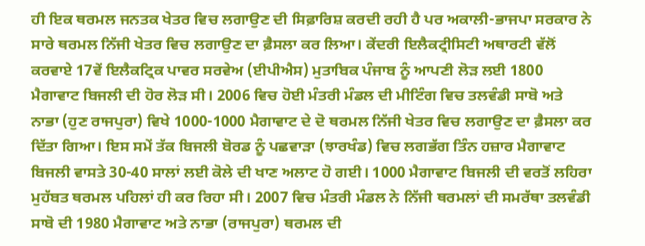ਹੀ ਇਕ ਥਰਮਲ ਜਨਤਕ ਖੇਤਰ ਵਿਚ ਲਗਾਉਣ ਦੀ ਸਿਫ਼ਾਰਿਸ਼ ਕਰਦੀ ਰਹੀ ਹੈ ਪਰ ਅਕਾਲੀ-ਭਾਜਪਾ ਸਰਕਾਰ ਨੇ ਸਾਰੇ ਥਰਮਲ ਨਿੱਜੀ ਖੇਤਰ ਵਿਚ ਲਗਾਉਣ ਦਾ ਫ਼ੈਸਲਾ ਕਰ ਲਿਆ। ਕੇਂਦਰੀ ਇਲੈਕਟ੍ਰੀਸਿਟੀ ਅਥਾਰਟੀ ਵੱਲੋਂ ਕਰਵਾਏ 17ਵੇਂ ਇਲੈਕਟ੍ਰਿਕ ਪਾਵਰ ਸਰਵੇਅ (ਈਪੀਐਸ) ਮੁਤਾਬਿਕ ਪੰਜਾਬ ਨੂੰ ਆਪਣੀ ਲੋੜ ਲਈ 1800 ਮੈਗਾਵਾਟ ਬਿਜਲੀ ਦੀ ਹੋਰ ਲੋੜ ਸੀ। 2006 ਵਿਚ ਹੋਈ ਮੰਤਰੀ ਮੰਡਲ ਦੀ ਮੀਟਿੰਗ ਵਿਚ ਤਲਵੰਡੀ ਸਾਬੋ ਅਤੇ ਨਾਭਾ (ਹੁਣ ਰਾਜਪੁਰਾ) ਵਿਖੇ 1000-1000 ਮੈਗਾਵਾਟ ਦੇ ਦੋ ਥਰਮਲ ਨਿੱਜੀ ਖੇਤਰ ਵਿਚ ਲਗਾਉਣ ਦਾ ਫ਼ੈਸਲਾ ਕਰ ਦਿੱਤਾ ਗਿਆ। ਇਸ ਸਮੇਂ ਤੱਕ ਬਿਜਲੀ ਬੋਰਡ ਨੂੰ ਪਛਵਾੜਾ (ਝਾਰਖੰਡ) ਵਿਚ ਲਗਭੱਗ ਤਿੰਨ ਹਜ਼ਾਰ ਮੈਗਾਵਾਟ ਬਿਜਲੀ ਵਾਸਤੇ 30-40 ਸਾਲਾਂ ਲਈ ਕੋਲੇ ਦੀ ਖਾਣ ਅਲਾਟ ਹੋ ਗਈ। 1000 ਮੈਗਾਵਾਟ ਬਿਜਲੀ ਦੀ ਵਰਤੋਂ ਲਹਿਰਾ ਮੁਹੱਬਤ ਥਰਮਲ ਪਹਿਲਾਂ ਹੀ ਕਰ ਰਿਹਾ ਸੀ। 2007 ਵਿਚ ਮੰਤਰੀ ਮੰਡਲ ਨੇ ਨਿੱਜੀ ਥਰਮਲਾਂ ਦੀ ਸਮਰੱਥਾ ਤਲਵੰਡੀ ਸਾਬੋ ਦੀ 1980 ਮੈਗਾਵਾਟ ਅਤੇ ਨਾਭਾ (ਰਾਜਪੁਰਾ) ਥਰਮਲ ਦੀ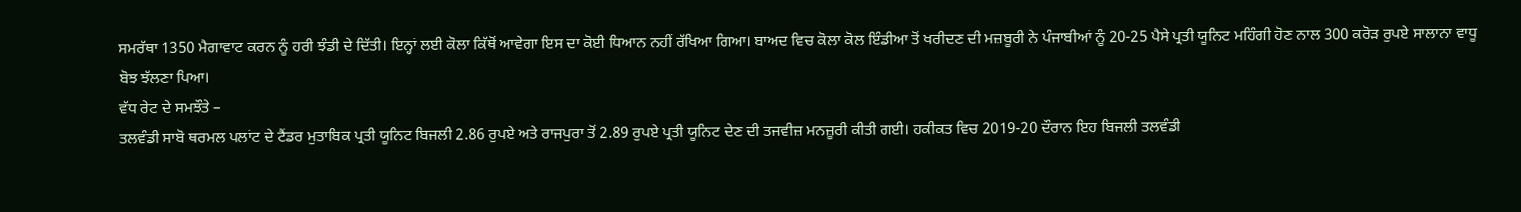ਸਮਰੱਥਾ 1350 ਮੈਗਾਵਾਟ ਕਰਨ ਨੂੰ ਹਰੀ ਝੰਡੀ ਦੇ ਦਿੱਤੀ। ਇਨ੍ਹਾਂ ਲਈ ਕੋਲਾ ਕਿੱਥੋਂ ਆਵੇਗਾ ਇਸ ਦਾ ਕੋਈ ਧਿਆਨ ਨਹੀਂ ਰੱਖਿਆ ਗਿਆ। ਬਾਅਦ ਵਿਚ ਕੋਲਾ ਕੋਲ ਇੰਡੀਆ ਤੋਂ ਖਰੀਦਣ ਦੀ ਮਜ਼ਬੂਰੀ ਨੇ ਪੰਜਾਬੀਆਂ ਨੂੰ 20-25 ਪੈਸੇ ਪ੍ਰਤੀ ਯੂਨਿਟ ਮਹਿੰਗੀ ਹੋਣ ਨਾਲ 300 ਕਰੋੜ ਰੁਪਏ ਸਾਲਾਨਾ ਵਾਧੂ ਬੋਝ ਝੱਲਣਾ ਪਿਆ।
ਵੱਧ ਰੇਟ ਦੇ ਸਮਝੌਤੇ –
ਤਲਵੰਡੀ ਸਾਬੋ ਥਰਮਲ ਪਲਾਂਟ ਦੇ ਟੈਂਡਰ ਮੁਤਾਬਿਕ ਪ੍ਰਤੀ ਯੂਨਿਟ ਬਿਜਲੀ 2.86 ਰੁਪਏ ਅਤੇ ਰਾਜਪੁਰਾ ਤੋਂ 2.89 ਰੁਪਏ ਪ੍ਰਤੀ ਯੂਨਿਟ ਦੇਣ ਦੀ ਤਜਵੀਜ਼ ਮਨਜ਼ੂਰੀ ਕੀਤੀ ਗਈ। ਹਕੀਕਤ ਵਿਚ 2019-20 ਦੌਰਾਨ ਇਹ ਬਿਜਲੀ ਤਲਵੰਡੀ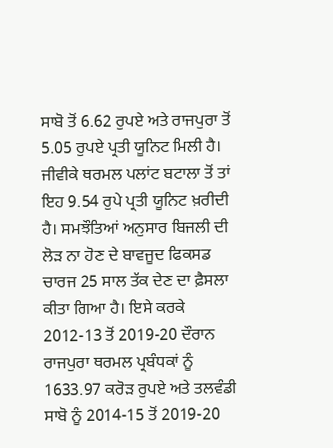ਸਾਬੋ ਤੋਂ 6.62 ਰੁਪਏ ਅਤੇ ਰਾਜਪੁਰਾ ਤੋਂ 5.05 ਰੁਪਏ ਪ੍ਰਤੀ ਯੂਨਿਟ ਮਿਲੀ ਹੈ। ਜੀਵੀਕੇ ਥਰਮਲ ਪਲਾਂਟ ਬਟਾਲਾ ਤੋਂ ਤਾਂ ਇਹ 9.54 ਰੁਪੇ ਪ੍ਰਤੀ ਯੂਨਿਟ ਖ਼ਰੀਦੀ ਹੈ। ਸਮਝੌਤਿਆਂ ਅਨੁਸਾਰ ਬਿਜਲੀ ਦੀ ਲੋੜ ਨਾ ਹੋਣ ਦੇ ਬਾਵਜੂਦ ਫਿਕਸਡ ਚਾਰਜ 25 ਸਾਲ ਤੱਕ ਦੇਣ ਦਾ ਫ਼ੈਸਲਾ ਕੀਤਾ ਗਿਆ ਹੈ। ਇਸੇ ਕਰਕੇ 2012-13 ਤੋਂ 2019-20 ਦੌਰਾਨ ਰਾਜਪੁਰਾ ਥਰਮਲ ਪ੍ਰਬੰਧਕਾਂ ਨੂੰ 1633.97 ਕਰੋੜ ਰੁਪਏ ਅਤੇ ਤਲਵੰਡੀ ਸਾਬੋ ਨੂੰ 2014-15 ਤੋਂ 2019-20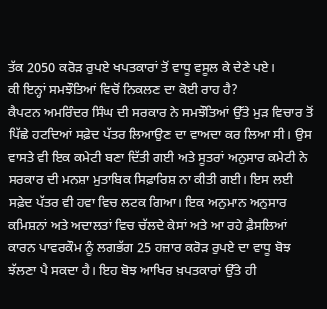ਤੱਕ 2050 ਕਰੋੜ ਰੁਪਏ ਖਪਤਕਾਰਾਂ ਤੋਂ ਵਾਧੂ ਵਸੂਲ ਕੇ ਦੇਣੇ ਪਏ।
ਕੀ ਇਨ੍ਹਾਂ ਸਮਝੌਤਿਆਂ ਵਿਚੋਂ ਨਿਕਲਣ ਦਾ ਕੋਈ ਰਾਹ ਹੈ?
ਕੈਪਟਨ ਅਮਰਿੰਦਰ ਸਿੰਘ ਦੀ ਸਰਕਾਰ ਨੇ ਸਮਝੌਤਿਆਂ ਉੱਤੇ ਮੁੜ ਵਿਚਾਰ ਤੋਂ ਪਿੱਛੇ ਹਟਦਿਆਂ ਸਫ਼ੇਦ ਪੱਤਰ ਲਿਆਉਣ ਦਾ ਵਾਅਦਾ ਕਰ ਲਿਆ ਸੀ। ਉਸ ਵਾਸਤੇ ਵੀ ਇਕ ਕਮੇਟੀ ਬਣਾ ਦਿੱਤੀ ਗਈ ਅਤੇ ਸੂਤਰਾਂ ਅਨੁਸਾਰ ਕਮੇਟੀ ਨੇ ਸਰਕਾਰ ਦੀ ਮਨਸ਼ਾ ਮੁਤਾਬਿਕ ਸਿਫ਼ਾਰਿਸ਼ ਨਾ ਕੀਤੀ ਗਈ। ਇਸ ਲਈ ਸਫ਼ੇਦ ਪੱਤਰ ਵੀ ਹਵਾ ਵਿਚ ਲਟਕ ਗਿਆ। ਇਕ ਅਨੁਮਾਨ ਅਨੁਸਾਰ ਕਮਿਸ਼ਨਾਂ ਅਤੇ ਅਦਾਲਤਾਂ ਵਿਚ ਚੱਲਦੇ ਕੇਸਾਂ ਅਤੇ ਆ ਰਹੇ ਫ਼ੈਸਲਿਆਂ ਕਾਰਨ ਪਾਵਰਕੌਮ ਨੂੰ ਲਗਭੱਗ 25 ਹਜ਼ਾਰ ਕਰੋੜ ਰੁਪਏ ਦਾ ਵਾਧੂ ਬੋਝ ਝੱਲਣਾ ਪੈ ਸਕਦਾ ਹੈ। ਇਹ ਬੋਝ ਆਖਿਰ ਖ਼ਪਤਕਾਰਾਂ ਉੱਤੇ ਹੀ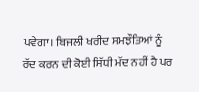ਪਵੇਗਾ। ਬਿਜਲੀ ਖਰੀਦ ਸਮਝੌਤਿਆਂ ਨੂੰ ਰੱਦ ਕਰਨ ਦੀ ਕੋਈ ਸਿੱਧੀ ਮੱਦ ਨਹੀਂ ਹੈ ਪਰ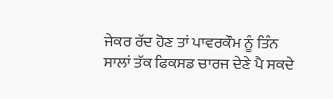ਜੇਕਰ ਰੱਦ ਹੋਣ ਤਾਂ ਪਾਵਰਕੌਮ ਨੂੰ ਤਿੰਨ ਸਾਲਾਂ ਤੱਕ ਫਿਕਸਡ ਚਾਰਜ ਦੇਣੇ ਪੈ ਸਕਦੇ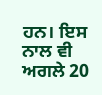ਹਨ। ਇਸ ਨਾਲ ਵੀ ਅਗਲੇ 20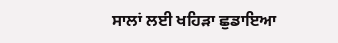ਸਾਲਾਂ ਲਈ ਖਹਿੜਾ ਛੁਡਾਇਆ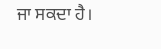ਜਾ ਸਕਦਾ ਹੈ।